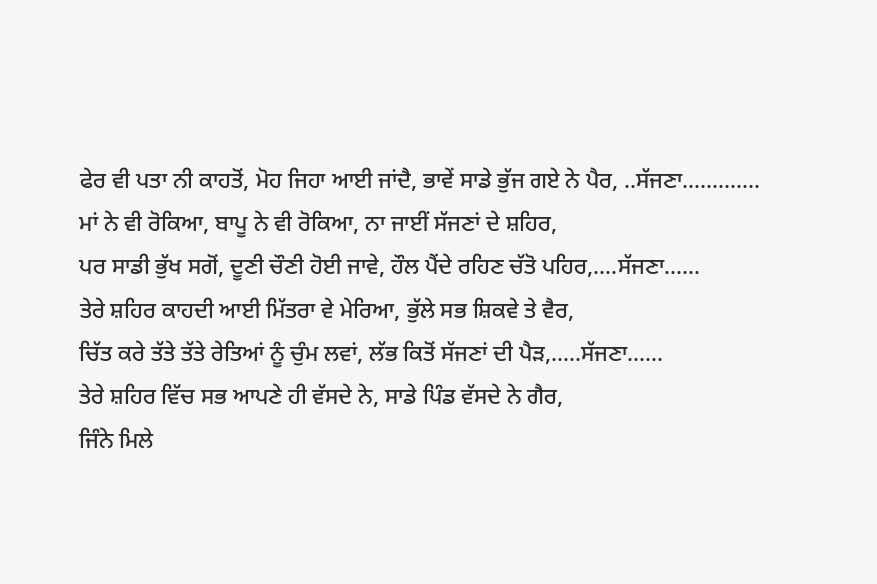ਫੇਰ ਵੀ ਪਤਾ ਨੀ ਕਾਹਤੋਂ, ਮੋਹ ਜਿਹਾ ਆਈ ਜਾਂਦੈ, ਭਾਵੇਂ ਸਾਡੇ ਭੁੱਜ ਗਏ ਨੇ ਪੈਰ, ..ਸੱਜਣਾ.............
ਮਾਂ ਨੇ ਵੀ ਰੋਕਿਆ, ਬਾਪੂ ਨੇ ਵੀ ਰੋਕਿਆ, ਨਾ ਜਾਈਂ ਸੱਜਣਾਂ ਦੇ ਸ਼ਹਿਰ,
ਪਰ ਸਾਡੀ ਭੁੱਖ ਸਗੋਂ, ਦੂਣੀ ਚੌਣੀ ਹੋਈ ਜਾਵੇ, ਹੌਲ ਪੈਂਦੇ ਰਹਿਣ ਚੱਤੋ ਪਹਿਰ,....ਸੱਜਣਾ......
ਤੇਰੇ ਸ਼ਹਿਰ ਕਾਹਦੀ ਆਈ ਮਿੱਤਰਾ ਵੇ ਮੇਰਿਆ, ਭੁੱਲੇ ਸਭ ਸ਼ਿਕਵੇ ਤੇ ਵੈਰ,
ਚਿੱਤ ਕਰੇ ਤੱਤੇ ਤੱਤੇ ਰੇਤਿਆਂ ਨੂੰ ਚੁੰਮ ਲਵਾਂ, ਲੱਭ ਕਿਤੋਂ ਸੱਜਣਾਂ ਦੀ ਪੈੜ,.....ਸੱਜਣਾ......
ਤੇਰੇ ਸ਼ਹਿਰ ਵਿੱਚ ਸਭ ਆਪਣੇ ਹੀ ਵੱਸਦੇ ਨੇ, ਸਾਡੇ ਪਿੰਡ ਵੱਸਦੇ ਨੇ ਗੈਰ,
ਜਿੰਨੇ ਮਿਲੇ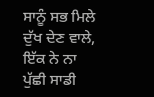ਸਾਨੂੰ ਸਭ ਮਿਲੇ ਦੁੱਖ ਦੇਣ ਵਾਲੇ, ਇੱਕ ਨੇ ਨਾ ਪੁੱਛੀ ਸਾਡੀ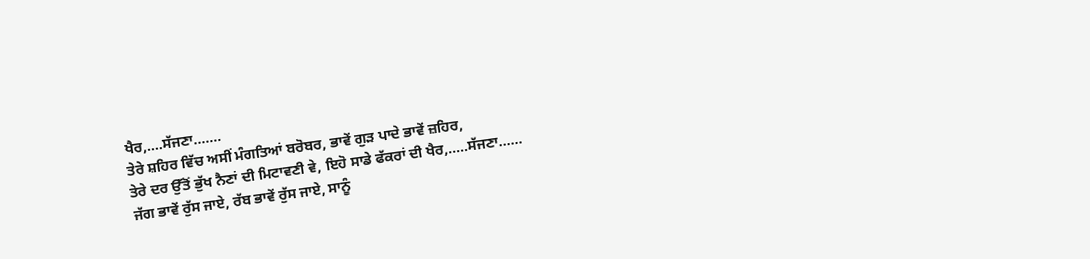ਖੈਰ,....ਸੱਜਣਾ.......
ਤੇਰੇ ਸ਼ਹਿਰ ਵਿੱਚ ਅਸੀਂ ਮੰਗਤਿਆਂ ਬਰੋਬਰ, ਭਾਵੇਂ ਗੁੜ ਪਾਦੇ ਭਾਵੇਂ ਜ਼ਹਿਰ,
ਤੇਰੇ ਦਰ ਉੱਤੋਂ ਭੁੱਖ ਨੈਣਾਂ ਦੀ ਮਿਟਾਵਣੀ ਵੇ, ਇਹੋ ਸਾਡੇ ਫੱਕਰਾਂ ਦੀ ਖੈਰ,.....ਸੱਜਣਾ......
ਜੱਗ ਭਾਵੇਂ ਰੁੱਸ ਜਾਏ, ਰੱਬ ਭਾਵੇਂ ਰੁੱਸ ਜਾਏ, ਸਾਨੂੰ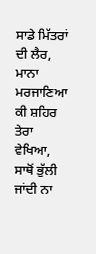ਸਾਡੇ ਮਿੱਤਰਾਂ ਦੀ ਲੈਰ,
ਮਾਨਾ ਮਰਜਾਣਿਆ ਕੀ ਸ਼ਹਿਰ ਤੇਰਾ ਵੇਖਿਆ, ਸਾਥੋਂ ਭੁੱਲੀ ਜਾਂਦੀ ਨਾ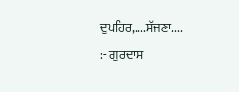ਦੁਪਹਿਰ,....ਸੱਜਣਾ....
:- ਗੁਰਦਾਸ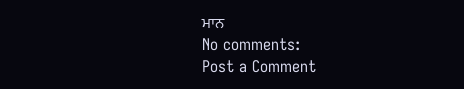ਮਾਨ
No comments:
Post a Comment